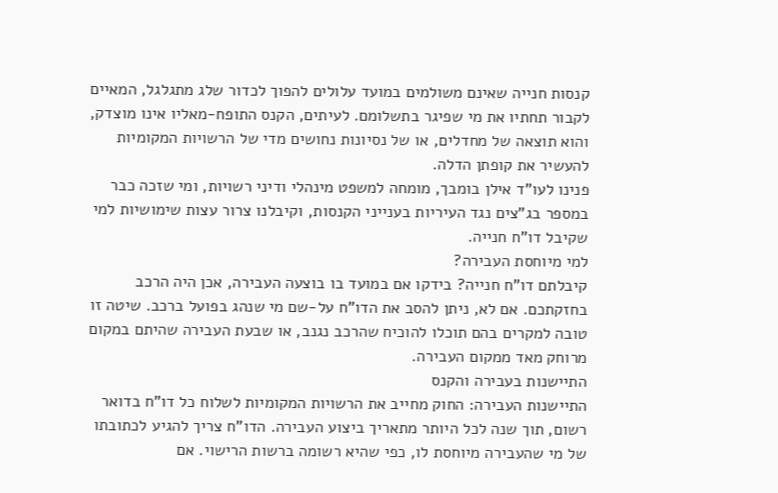קנסות חנייה שאינם משולמים במועד עלולים להפוך לכדור שלג מתגלגל, המאיים
לקבור תחתיו את מי שפיגר בתשלומם. לעיתים, הקנס התופח-מאליו אינו מוצדק, והוא תוצאה של מחדלים, או של נסיונות נחושים מדי של הרשויות המקומיות להעשיר את קופתן הדלה.
פנינו לעו"ד אילן בומבך, מומחה למשפט מינהלי ודיני רשויות, ומי שזכה כבר במספר בג"צים נגד העיריות בענייני הקנסות, וקיבלנו צרור עצות שימושיות למי שקיבל דו"ח חנייה.
למי מיוחסת העבירה?
קיבלתם דו"ח חנייה? בידקו אם במועד בו בוצעה העבירה, אכן היה הרכב בחזקתכם. אם לא, ניתן להסב את הדו"ח על-שם מי שנהג בפועל ברכב. שיטה זו טובה למקרים בהם תוכלו להוכיח שהרכב נגנב, או שבעת העבירה שהיתם במקום מרוחק מאד ממקום העבירה.
התיישנות בעבירה והקנס
התיישנות העבירה: החוק מחייב את הרשויות המקומיות לשלוח כל דו"ח בדואר רשום, תוך שנה לכל היותר מתאריך ביצוע העבירה. הדו"ח צריך להגיע לכתובתו של מי שהעבירה מיוחסת לו, כפי שהיא רשומה ברשות הרישוי. אם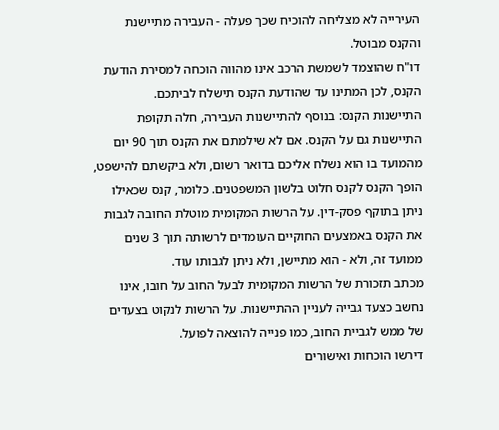העירייה לא מצליחה להוכיח שכך פעלה - העבירה מתיישנת והקנס מבוטל.
דו"ח שהוצמד לשמשת הרכב אינו מהווה הוכחה למסירת הודעת הקנס, לכן המתינו עד שהודעת הקנס תישלח לביתכם.
התיישנות הקנס: בנוסף להתיישנות העבירה, חלה תקופת התיישנות גם על הקנס. אם לא שילמתם את הקנס תוך 90 יום מהמועד בו הוא נשלח אליכם בדואר רשום, ולא ביקשתם להישפט, הופך הקנס לקנס חלוט בלשון המשפטנים. כלומר, קנס שכאילו ניתן בתוקף פסק-דין. על הרשות המקומית מוטלת החובה לגבות את הקנס באמצעים החוקיים העומדים לרשותה תוך 3 שנים ממועד זה, ולא - הוא מתיישן, ולא ניתן לגבותו עוד.
מכתב תזכורת של הרשות המקומית לבעל החוב על חובו, אינו נחשב כצעד גבייה לעניין ההתיישנות. על הרשות לנקוט בצעדים של ממש לגביית החוב, כמו פנייה להוצאה לפועל.
דירשו הוכחות ואישורים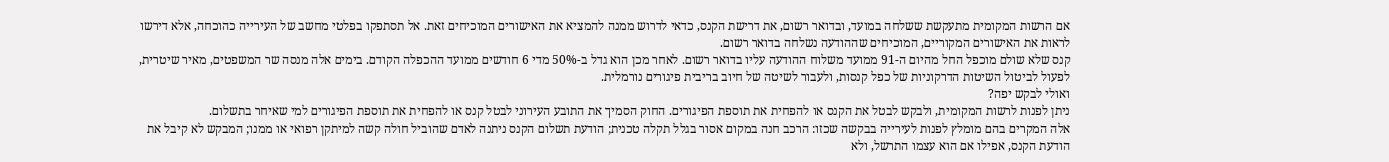אם הרשות המקומית מתעקשת ששלחה במועד, ובדואר רשום, את דרישת הקנס, כדאי לדרוש ממנה להמציא את האישורים המוכיחים זאת. אל תסתפקו בפלטי מחשב של העירייה כהוכחה, אלא דירשו לראות את האישורים המקוריים, המוכיחים שההודעה נשלחה בדואר רשום.
קנס שלא שולם מוכפל החל מהיום ה-91 ממועד משלוח ההודעה עליו בדואר רשום. לאחר מכן הוא גדל ב-50% מדי 6 חודשים ממועד ההכפלה הקודם. בימים אלה מנסה שר המשפטים, מאיר שיטרית, לפעול לביטול השיטות הדרקוניות של כפל קנסות, ולעבור לשיטה של חיוב בריבית פיגורים נורמלית.
ואולי לבקש יפה?
ניתן לפנות לרשות המקומית, ולבקש לבטל את הקנס או להפחית את תוספת הפיגורים. החוק הסמיך את התובע העירוני לבטל קנס או להפחית את תוספת הפיגורים למי שאיחר בתשלום.
אלה המקרים בהם מומלץ לפנות לעירייה בבקשה שכזו: הרכב חנה במקום אסור בגלל תקלה טכנית; הודעת תשלום הקנס ניתנה לאדם שהוביל חולה קשה למיתקן רפואי או ממנו; המבקש לא קיבל את הודעת הקנס, אפילו אם הוא עצמו התרשל, ולא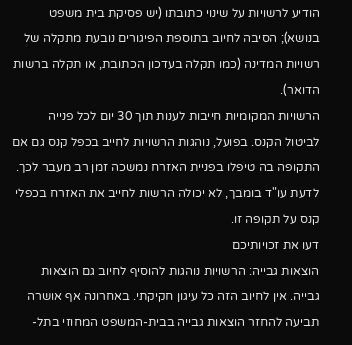הודיע לרשויות על שינוי כתובתו (יש פסיקת בית משפט בנושא); הסיבה לחיוב בתוספת הפיגורים נובעת מתקלה של רשויות המדינה (כמו תקלה בעדכון הכתובת, או תקלה ברשות הדואר).
הרשויות המקומיות חייבות לענות תוך 30 יום לכל פנייה לביטול הקנס. בפועל, נוהגות הרשויות לחייב בכפל קנס גם אם התקופה בה טיפלו בפניית האזרח נמשכה זמן רב מעבר לכך. לדעת עו"ד בומבך, לא יכולה הרשות לחייב את האזרח בכפלי קנס על תקופה זו.
דעו את זכויותיכם
הוצאות גבייה: הרשויות נוהגות להוסיף לחיוב גם הוצאות גבייה. אין לחיוב הזה כל עיגון חקיקתי. באחרונה אף אושרה תביעה להחזר הוצאות גבייה בבית-המשפט המחוזי בתל-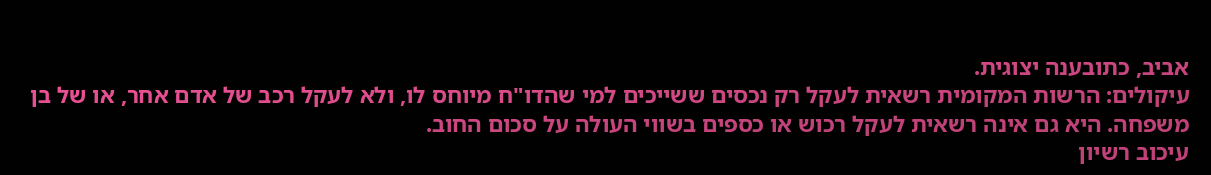אביב, כתובענה יצוגית.
עיקולים: הרשות המקומית רשאית לעקל רק נכסים ששייכים למי שהדו"ח מיוחס לו, ולא לעקל רכב של אדם אחר, או של בן משפחה. היא גם אינה רשאית לעקל רכוש או כספים בשווי העולה על סכום החוב.
עיכוב רשיון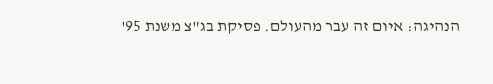הנהיגה: איום זה עבר מהעולם. פסיקת בג"צ משנת 95'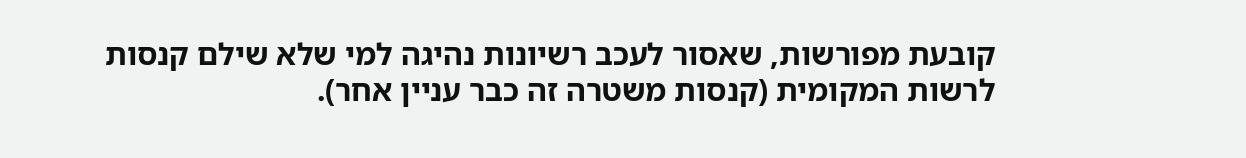קובעת מפורשות, שאסור לעכב רשיונות נהיגה למי שלא שילם קנסות לרשות המקומית (קנסות משטרה זה כבר עניין אחר).